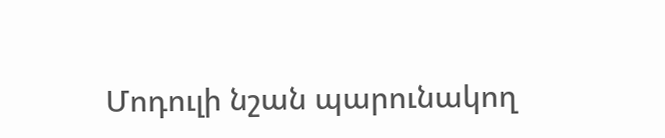Մոդուլի նշան պարունակող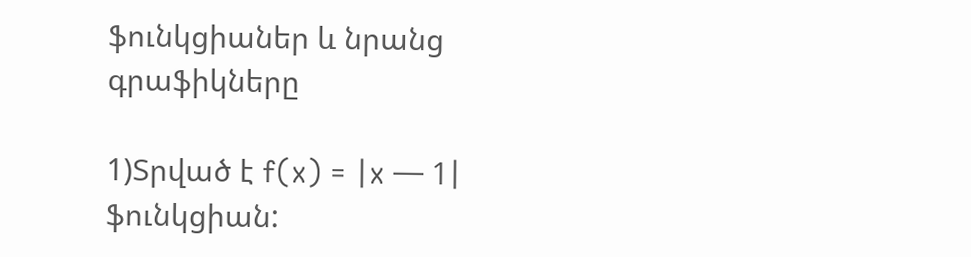ֆունկցիաներ և նրանց գրաֆիկները

1)Տրված է f(x) = |x — 1| ֆունկցիան: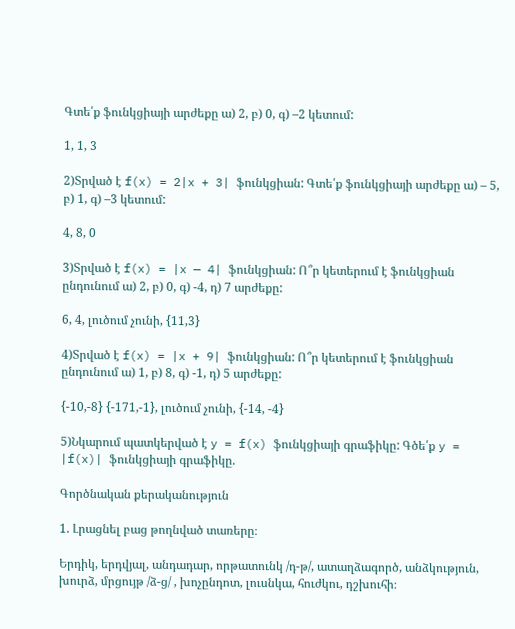Գտե՛ք ֆունկցիայի արժեքը ա) 2, բ) 0, գ) –2 կետում:

1, 1, 3

2)Տրված է f(x) = 2|x + 3| ֆունկցիան: Գտե՛ք ֆունկցիայի արժեքը ա) – 5, բ) 1, գ) –3 կետում:

4, 8, 0

3)Տրված է f(x) = |x — 4| ֆունկցիան: Ո՞ր կետերում է ֆունկցիան ընդունում ա) 2, բ) 0, գ) -4, դ) 7 արժեքը:

6, 4, լուծում չունի, {11,3}

4)Տրված է f(x) = |x + 9| ֆունկցիան: Ո՞ր կետերում է ֆունկցիան ընդունում ա) 1, բ) 8, գ) -1, դ) 5 արժեքը:

{-10,-8} {-171,-1}, լուծում չունի, {-14, -4}

5)Նկարում պատկերված է y = f(x) ֆունկցիայի գրաֆիկը: Գծե՛ք y = |f(x)| ֆունկցիայի գրաֆիկը.

Գործնական քերականություն

1. Լրացնել բաց թողնված տառերը։

Երդիկ, երդվյալ, անդադար, որթատունկ /դ-թ/, ատաղձագործ, անձկություն, խուրձ, մրցույթ /ձ-ց/ , խոչընդոտ, լուսնկա, հուժկու, դշխուհի։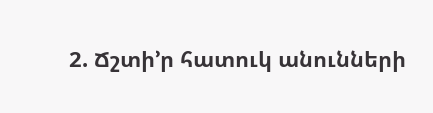2. Ճշտի’ր հատուկ անունների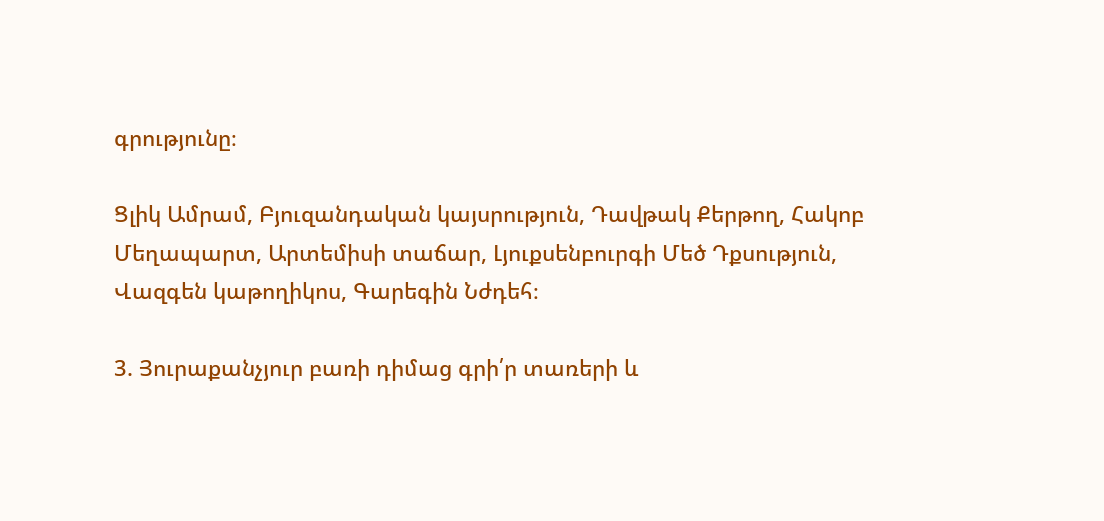գրությունը։

Ցլիկ Ամրամ, Բյուզանդական կայսրություն, Դավթակ Քերթող, Հակոբ Մեղապարտ, Արտեմիսի տաճար, Լյուքսենբուրգի Մեծ Դքսություն, Վազգեն կաթողիկոս, Գարեգին Նժդեհ։

3. Յուրաքանչյուր բառի դիմաց գրի՛ր տառերի և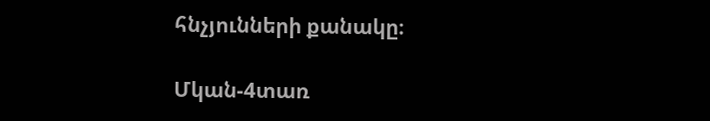հնչյունների քանակը։

Մկան-4տառ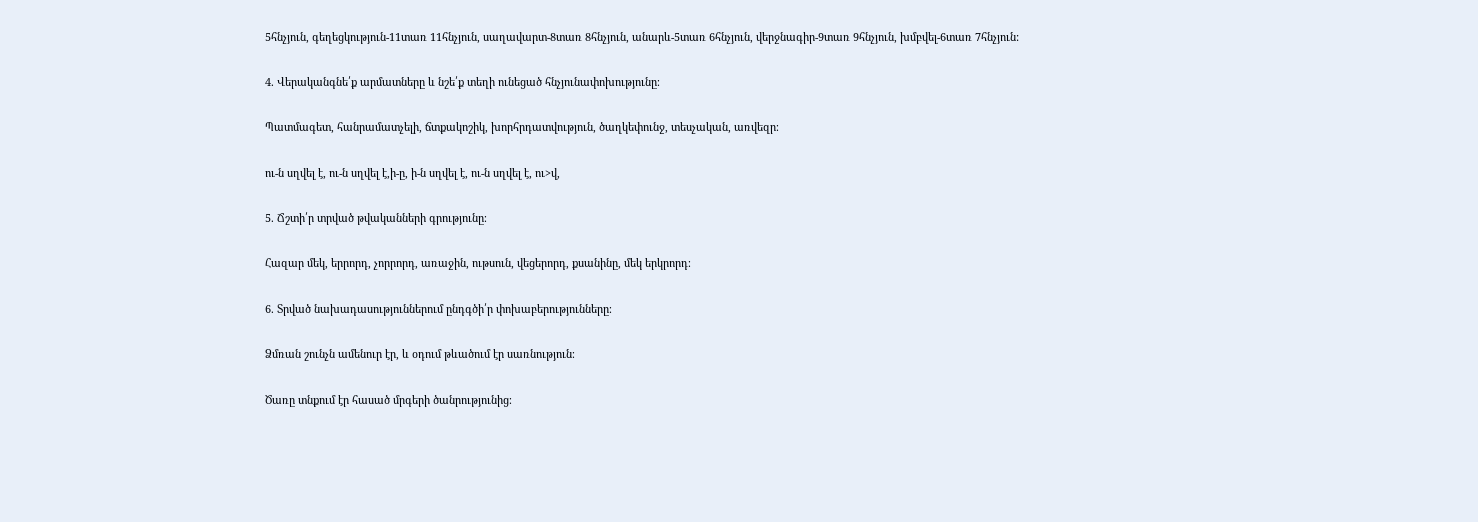5հնչյուն, գեղեցկություն-11տառ 11հնչյուն, սաղավարտ-8տառ 8հնչյուն, անարև-5տառ 6հնչյուն, վերջնագիր-9տառ 9հնչյուն, խմբվել-6տառ 7հնչյուն:

4. Վերականգնե՛ք արմատները և նշե՛ք տեղի ունեցած հնչյունափոխությունը։

Պատմագետ, հանրամատչելի, ճտքակոշիկ, խորհրդատվություն, ծաղկեփունջ, տեսչական, առվեզր։

ու-ն սղվել է, ու-ն սղվել է,ի-ը, ի-ն սղվել է, ու-ն սղվել է, ու>վ,

5. Ճշտի՛ր տրված թվականների գրությունը։

Հազար մեկ, երրորդ, չորրորդ, առաջին, ութսուն, վեցերորդ, քսանինը, մեկ երկրորդ։

6. Տրված նախադասություններում ընդգծի՛ր փոխաբերությունները։

Ձմռան շունչն ամենուր էր, և օդում թևածում էր սառնություն։

Ծառը տնքում էր հասած մրգերի ծանրությունից։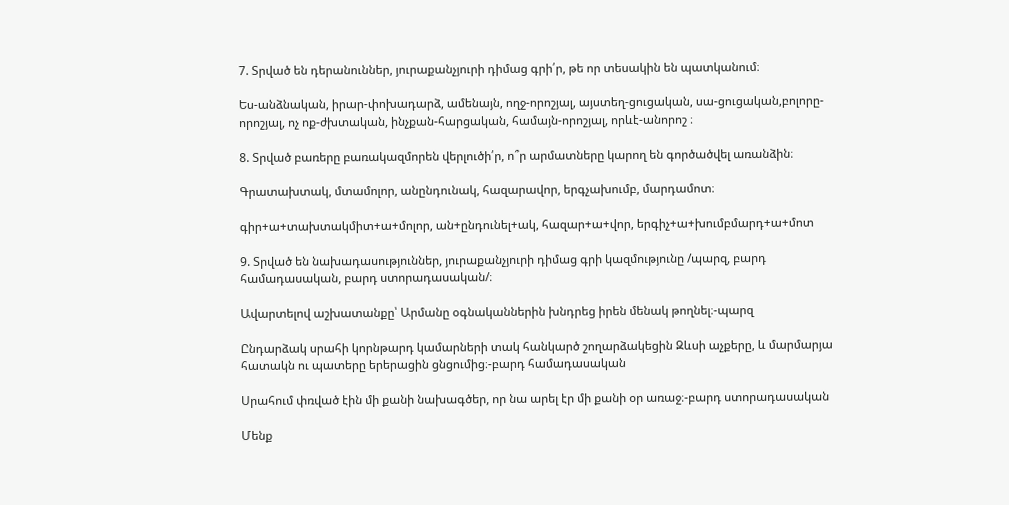7. Տրված են դերանուններ, յուրաքանչյուրի դիմաց գրի՛ր, թե որ տեսակին են պատկանում։

Ես-անձնական, իրար-փոխադարձ, ամենայն, ողջ-որոշյալ, այստեղ-ցուցական, սա-ցուցական,բոլորը-որոշյալ, ոչ ոք-ժխտական, ինչքան-հարցական, համայն-որոշյալ, որևէ-անորոշ ։

8. Տրված բառերը բառակազմորեն վերլուծի՛ր, ո՞ր արմատները կարող են գործածվել առանձին։

Գրատախտակ, մտամոլոր, անընդունակ, հազարավոր, երգչախումբ, մարդամոտ։

գիր+ա+տախտակմիտ+ա+մոլոր, ան+ընդունել+ակ, հազար+ա+վոր, երգիչ+ա+խումբմարդ+ա+մոտ

9. Տրված են նախադասություններ, յուրաքանչյուրի դիմաց գրի կազմությունը /պարզ, բարդ համադասական, բարդ ստորադասական/։

Ավարտելով աշխատանքը՝ Արմանը օգնականներին խնդրեց իրեն մենակ թողնել։-պարզ

Ընդարձակ սրահի կորնթարդ կամարների տակ հանկարծ շողարձակեցին Զևսի աչքերը, և մարմարյա հատակն ու պատերը երերացին ցնցումից։-բարդ համադասական

Սրահում փռված էին մի քանի նախագծեր, որ նա արել էր մի քանի օր առաջ։-բարդ ստորադասական

Մենք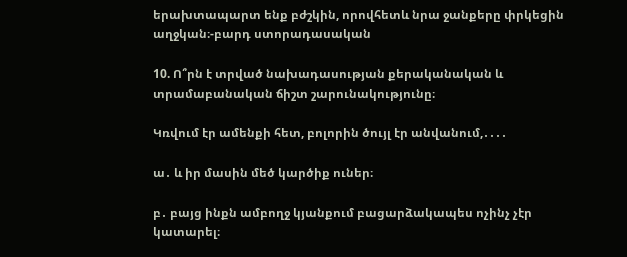երախտապարտ ենք բժշկին, որովհետև նրա ջանքերը փրկեցին աղջկան։-բարդ ստորադասական

10. Ո՞րն է տրված նախադասության քերականական և տրամաբանական ճիշտ շարունակությունը։

Կռվում էր ամենքի հետ, բոլորին ծույլ էր անվանում,․․․․

ա․ և իր մասին մեծ կարծիք ուներ։

բ․ բայց ինքն ամբողջ կյանքում բացարձակապես ոչինչ չէր կատարել։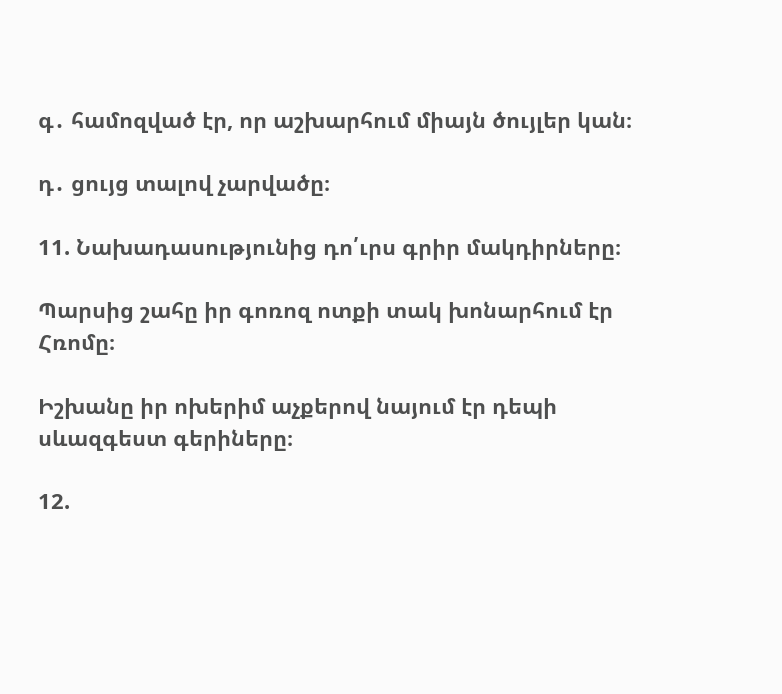գ․ համոզված էր, որ աշխարհում միայն ծույլեր կան։

դ․ ցույց տալով չարվածը։

11. Նախադասությունից դո՛ւրս գրիր մակդիրները։

Պարսից շահը իր գոռոզ ոտքի տակ խոնարհում էր Հռոմը։

Իշխանը իր ոխերիմ աչքերով նայում էր դեպի սևազգեստ գերիները։

12.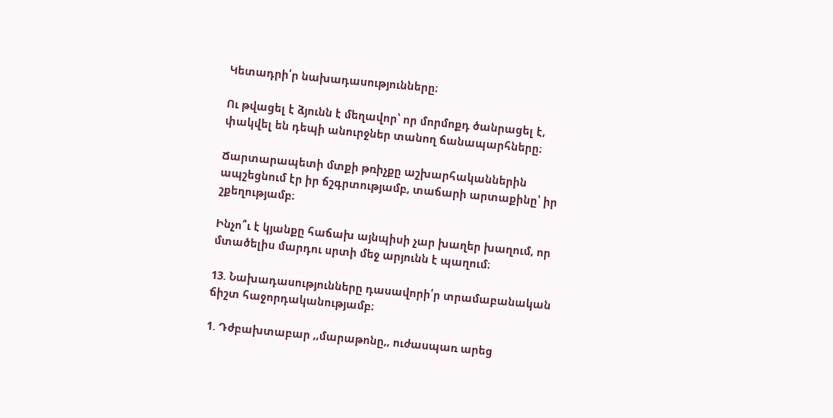Կետադրի՛ր նախադասությունները։

Ու թվացել է ձյունն է մեղավոր՝ որ մորմոքդ ծանրացել է, փակվել են դեպի անուրջներ տանող ճանապարհները։

Ճարտարապետի մտքի թռիչքը աշխարհականներին ապշեցնում էր իր ճշգրտությամբ, տաճարի արտաքինը՝ իր շքեղությամբ։

Ինչո՞ւ է կյանքը հաճախ այնպիսի չար խաղեր խաղում, որ մտածելիս մարդու սրտի մեջ արյունն է պաղում։

13. Նախադասությունները դասավորի՛ր տրամաբանական ճիշտ հաջորդականությամբ։

1. Դժբախտաբար ,,մարաթոնը,, ուժասպառ արեց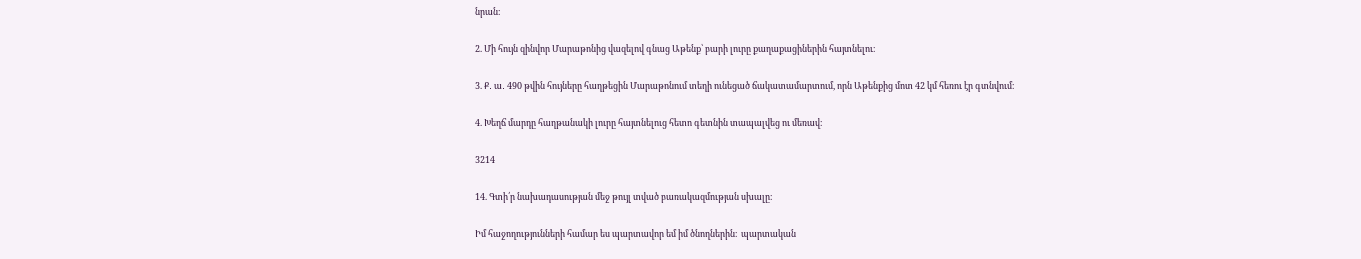նրան։

2. Մի հույն զինվոր Մարաթոնից վազելով գնաց Աթենք՝ բարի լուրը քաղաքացիներին հայտնելու։

3. Ք․ ա․ 490 թվին հույները հաղթեցին Մարաթոնում տեղի ունեցած ճակատամարտում, որն Աթենքից մոտ 42 կմ հեռու էր գտնվում։

4. Խեղճ մարդը հաղթանակի լուրը հայտնելուց հետո գետնին տապալվեց ու մեռավ։

3214

14. Գտի՛ր նախադասության մեջ թույլ տված բառակազմության սխալը։

Իմ հաջողությունների համար ես պարտավոր եմ իմ ծնողներին։  պարտական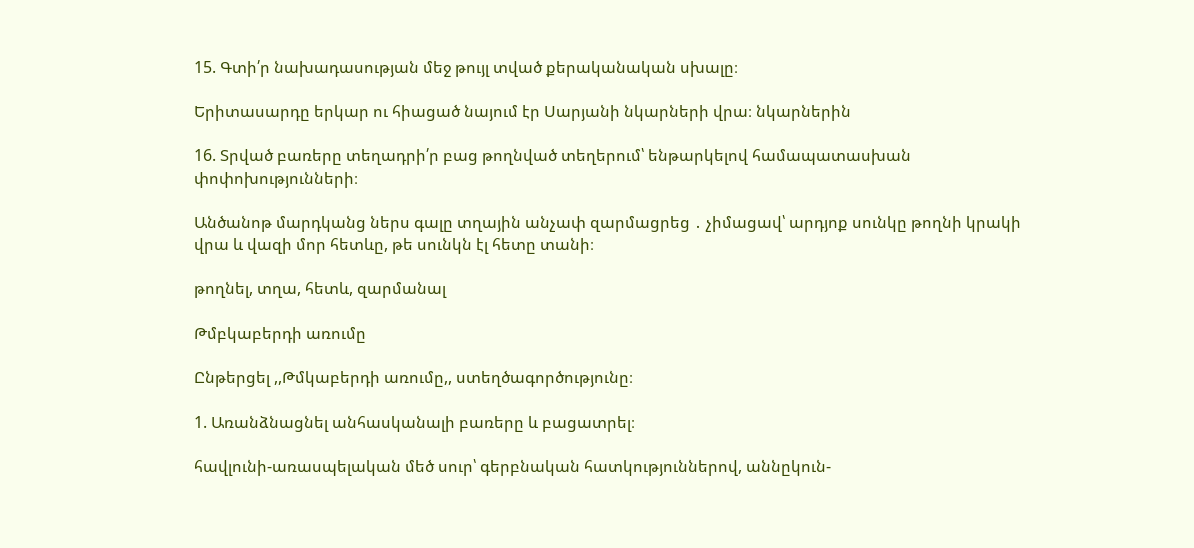15. Գտի՛ր նախադասության մեջ թույլ տված քերականական սխալը։

Երիտասարդը երկար ու հիացած նայում էր Սարյանի նկարների վրա։ նկարներին

16. Տրված բառերը տեղադրի՛ր բաց թողնված տեղերում՝ ենթարկելով համապատասխան փոփոխությունների։

Անծանոթ մարդկանց ներս գալը տղային անչափ զարմացրեց ․ չիմացավ՝ արդյոք սունկը թողնի կրակի վրա և վազի մոր հետևը, թե սունկն էլ հետը տանի։

թողնել, տղա, հետև, զարմանալ

Թմբկաբերդի առումը

Ընթերցել ,,Թմկաբերդի առումը,, ստեղծագործությունը։

1. Առանձնացնել անհասկանալի բառերը և բացատրել։

հավլունի-առասպելական մեծ սուր՝ գերբնական հատկություններով, աննըկուն-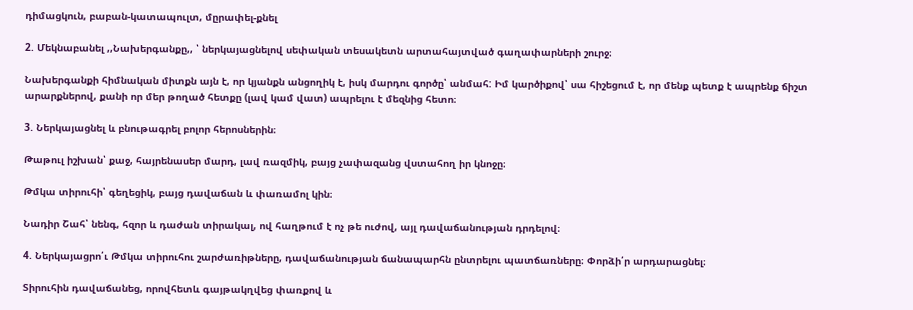դիմացկուն, բաբան-կատապուլտ, մըրափել-քնել

2. Մեկնաբանել ,,Նախերգանքը,, ՝ ներկայացնելով սեփական տեսակետն արտահայտված գաղափարների շուրջ։

Նախերգանքի հիմնական միտքն այն է, որ կյանքն անցողիկ է, իսկ մարդու գործը՝ անմահ: Իմ կարծիքով՝ սա հիշեցում է, որ մենք պետք է ապրենք ճիշտ արարքներով, քանի որ մեր թողած հետքը (լավ կամ վատ) ապրելու է մեզնից հետո։

3. Ներկայացնել և բնութագրել բոլոր հերոսներին։

Թաթուլ իշխան՝ քաջ, հայրենասեր մարդ, լավ ռազմիկ, բայց չափազանց վստահող իր կնոջը։

Թմկա տիրուհի՝ գեղեցիկ, բայց դավաճան և փառամոլ կին։

Նադիր Շահ՝ նենգ, հզոր և դաժան տիրակալ, ով հաղթում է ոչ թե ուժով, այլ դավաճանության դրդելով։

4. Ներկայացրո՛ւ Թմկա տիրուհու շարժառիթները, դավաճանության ճանապարհն ընտրելու պատճառները։ Փորձի՛ր արդարացնել։

Տիրուհին դավաճանեց, որովհետև գայթակղվեց փառքով և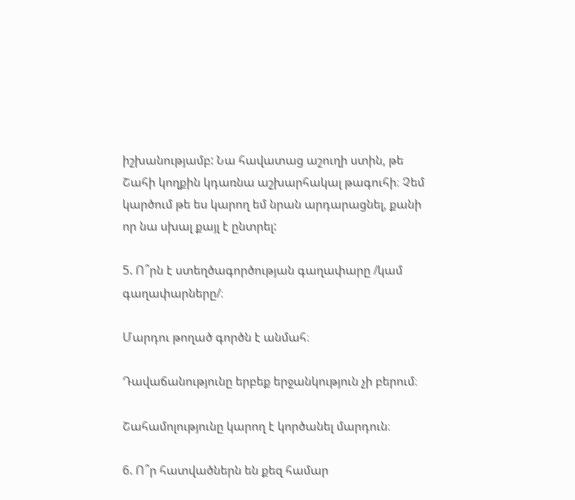իշխանությամբ: Նա հավատաց աշուղի ստին, թե Շահի կողքին կդառնա աշխարհակալ թագուհի։ Չեմ կարծում թե ես կարող եմ նրան արդարացնել, քանի որ նա սխալ քայլ է ընտրել:

5. Ո՞րն է ստեղծագործության գաղափարը /կամ գաղափարները/։

Մարդու թողած գործն է անմահ։

Դավաճանությունը երբեք երջանկություն չի բերում։

Շահամոլությունը կարող է կործանել մարդուն։

6. Ո՞ր հատվածներն են քեզ համար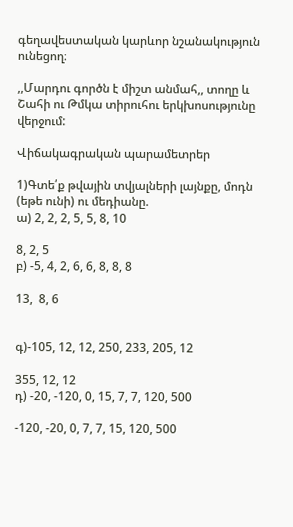գեղավեստական կարևոր նշանակություն ունեցող։

,,Մարդու գործն է միշտ անմահ,, տողը և Շահի ու Թմկա տիրուհու երկխոսությունը վերջում:

Վիճակագրական պարամետրեր

1)Գտե՛ք թվային տվյալների լայնքը, մոդն (եթե ունի) ու մեդիանը.
ա) 2, 2, 2, 5, 5, 8, 10

8, 2, 5
բ) -5, 4, 2, 6, 6, 8, 8, 8

13,  8, 6


գ)-105, 12, 12, 250, 233, 205, 12

355, 12, 12
դ) -20, -120, 0, 15, 7, 7, 120, 500

-120, -20, 0, 7, 7, 15, 120, 500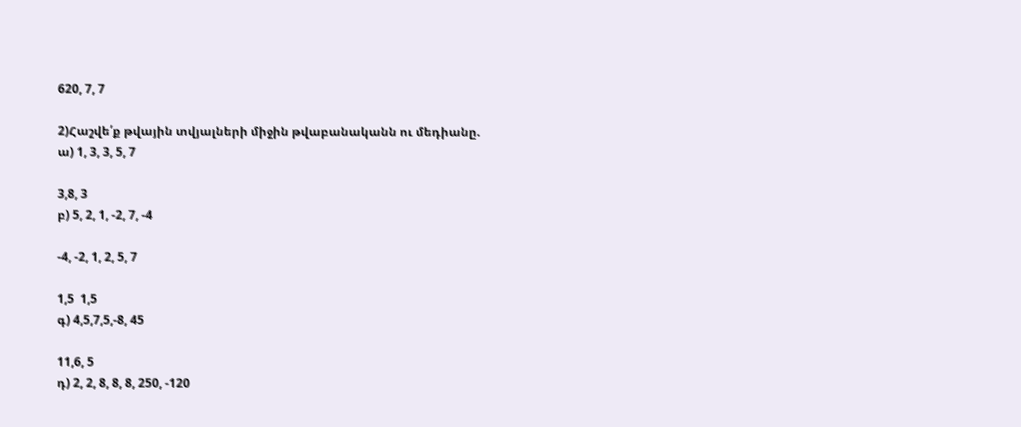620, 7, 7

2)Հաշվե՛ք թվային տվյալների միջին թվաբանականն ու մեդիանը.
ա) 1, 3, 3, 5, 7

3,8, 3
բ) 5, 2, 1, -2, 7, -4

-4, -2, 1, 2, 5, 7

1,5  1,5
գ) 4,5,7,5,-8, 45

11,6, 5
դ) 2, 2, 8, 8, 8, 250, -120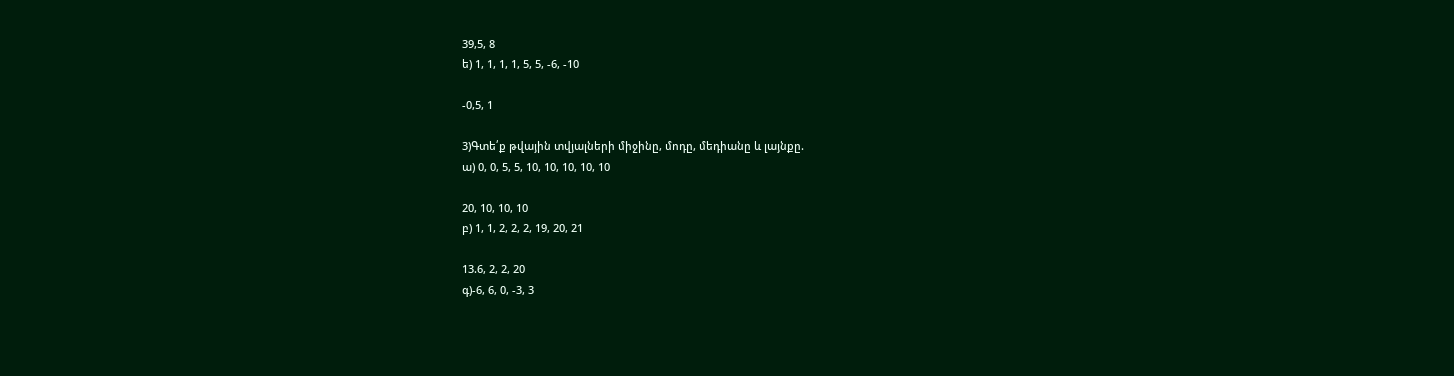39,5, 8
ե) 1, 1, 1, 1, 5, 5, -6, -10

-0,5, 1

3)Գտե՛ք թվային տվյալների միջինը, մոդը, մեդիանը և լայնքը.
ա) 0, 0, 5, 5, 10, 10, 10, 10, 10

20, 10, 10, 10
բ) 1, 1, 2, 2, 2, 19, 20, 21

13.6, 2, 2, 20
գ)-6, 6, 0, -3, 3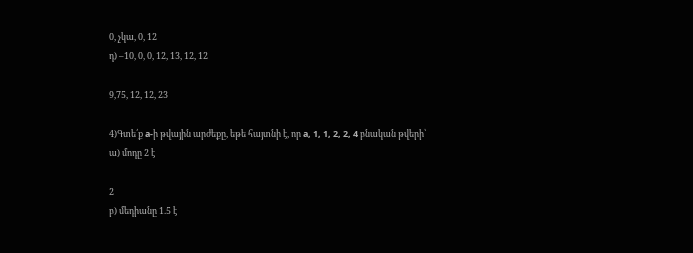0, չկա, 0, 12
դ) –10, 0, 0, 12, 13, 12, 12

9,75, 12, 12, 23

4)Գտե՛ք a-ի թվային արժեքը, եթե հայտնի է, որ a, 1, 1, 2, 2, 4 բնական թվերի՝
ա) մոդը 2 է

2
բ) մեդիանը 1.5 է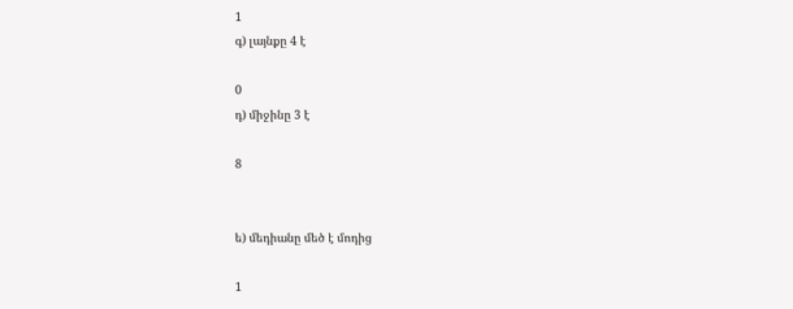1
գ) լայնքը 4 է

0
դ) միջինը 3 է

8


ե) մեդիանը մեծ է մոդից

1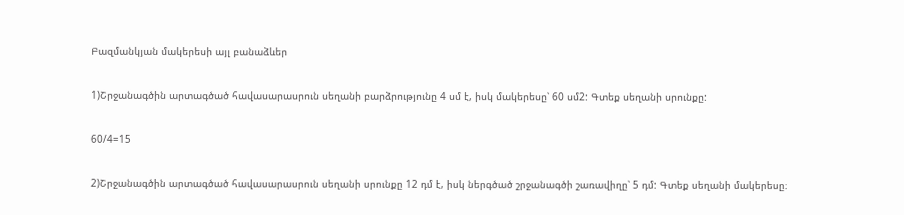Բազմանկյան մակերեսի այլ բանաձևեր

1)Շրջանագծին արտագծած հավասարասրուն սեղանի բարձրությունը 4 սմ է, իսկ մակերեսը՝ 60 սմ2: Գտեք սեղանի սրունքը:

60/4=15

2)Շրջանագծին արտագծած հավասարասրուն սեղանի սրունքը 12 դմ է, իսկ ներգծած շրջանագծի շառավիղը՝ 5 դմ: Գտեք սեղանի մակերեսը։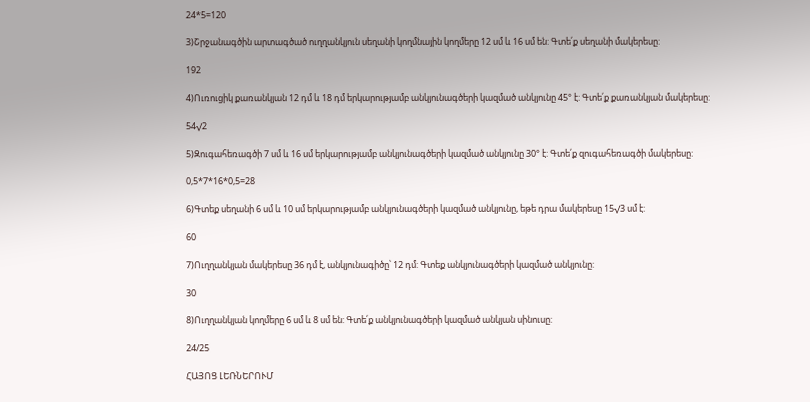24*5=120

3)Շրջանագծին արտագծած ուղղանկյուն սեղանի կողմնային կողմերը 12 սմ և 16 սմ են: Գտե՛ք սեղանի մակերեսը:

192

4)Ուռուցիկ քառանկյան 12 դմ և 18 դմ երկարությամբ անկյունագծերի կազմած անկյունը 45° է: Գտե՛ք քառանկյան մակերեսը:

54√2

5)Զուգահեռագծի 7 սմ և 16 սմ երկարությամբ անկյունագծերի կազմած անկյունը 30° է: Գտե՛ք զուգահեռագծի մակերեսը:

0,5*7*16*0,5=28

6)Գտեք սեղանի 6 սմ և 10 սմ երկարությամբ անկյունագծերի կազմած անկյունը, եթե դրա մակերեսը 15√3 սմ է:

60

7)Ուղղանկյան մակերեսը 36 դմ է, անկյունագիծը՝ 12 դմ: Գտեք անկյունագծերի կազմած անկյունը:

30

8)Ուղղանկյան կողմերը 6 սմ և 8 սմ են: Գտե՛ք անկյունագծերի կազմած անկյան սինուսը:

24/25

ՀԱՅՈՑ ԼԵՌՆԵՐՈՒՄ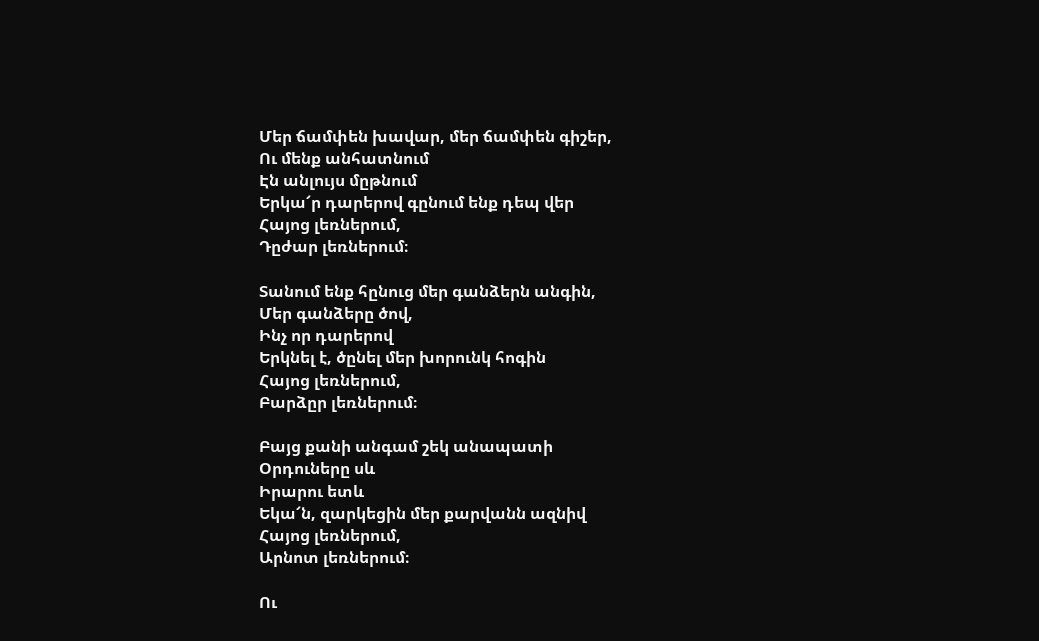Մեր ճամփեն խավար, մեր ճամփեն գիշեր,
Ու մենք անհատնում
Էն անլույս մըթնում
Երկա՜ր դարերով գընում ենք դեպ վեր
Հայոց լեռներում,
Դըժար լեռներում։

Տանում ենք հընուց մեր գանձերն անգին,
Մեր գանձերը ծով,
Ինչ որ դարերով
Երկնել է, ծընել մեր խորունկ հոգին
Հայոց լեռներում,
Բարձըր լեռներում։

Բայց քանի անգամ շեկ անապատի
Օրդուները սև
Իրարու ետև
Եկա՜ն, զարկեցին մեր քարվանն ազնիվ
Հայոց լեռներում,
Արնոտ լեռներում։

Ու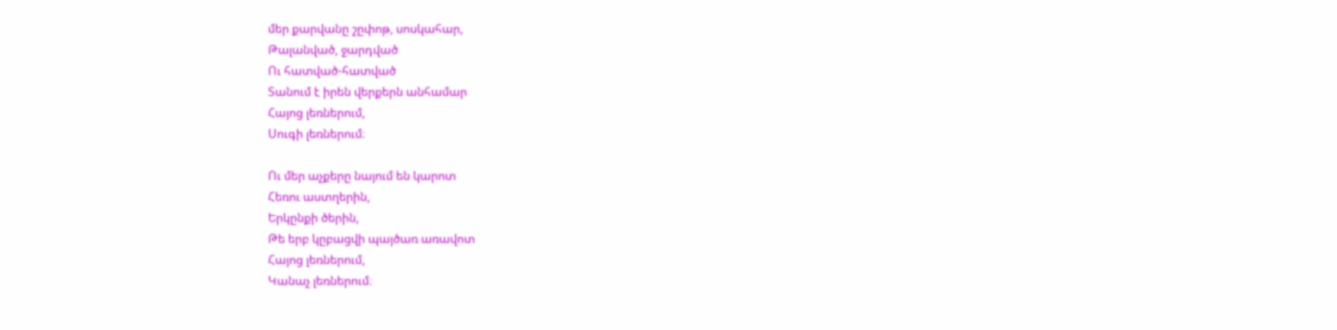մեր քարվանը շըփոթ, սոսկահար,
Թալանված, ջարդված
Ու հատված-հատված
Տանում է իրեն վերքերն անհամար
Հայոց լեռներում,
Սուգի լեռներում։

Ու մեր աչքերը նայում են կարոտ
Հեռու աստղերին,
Երկընքի ծերին,
Թե երբ կըբացվի պայծառ առավոտ
Հայոց լեռներում,
Կանաչ լեռներում։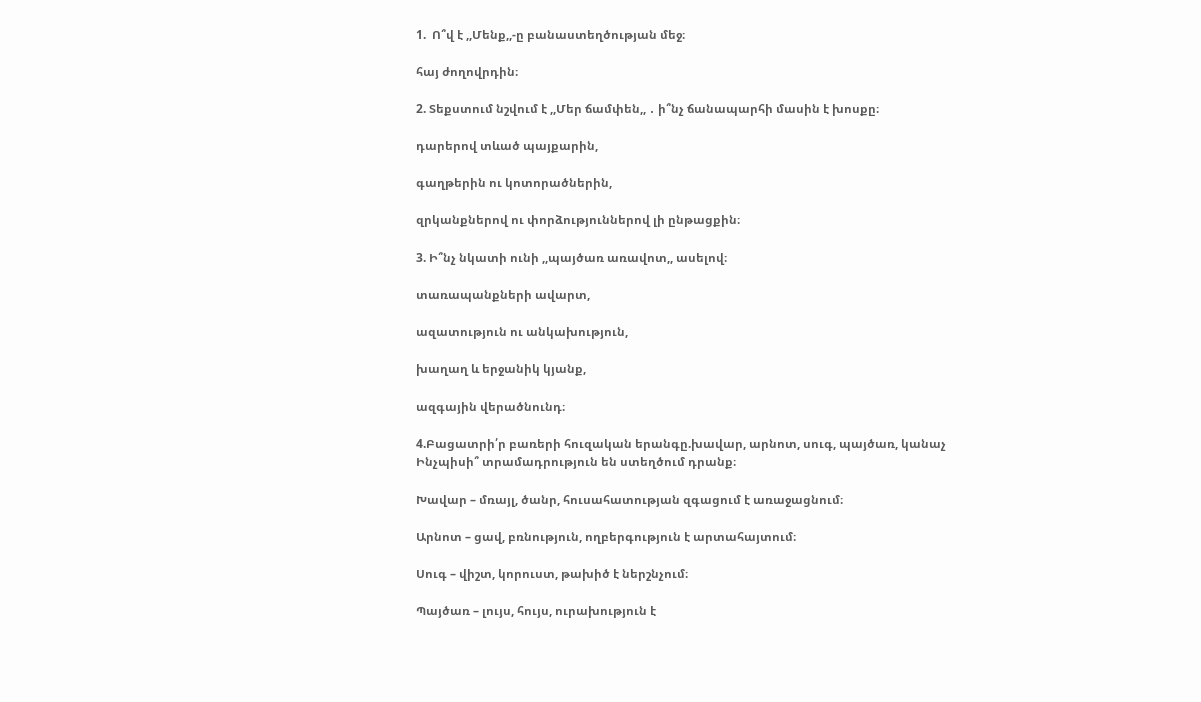1.  Ո՞վ է ,,Մենք,,-ը բանաստեղծության մեջ։

հայ ժողովրդին։

2. Տեքստում նշվում է ,,Մեր ճամփեն,, ․ ի՞նչ ճանապարհի մասին է խոսքը։

դարերով տևած պայքարին,

գաղթերին ու կոտորածներին,

զրկանքներով ու փորձություններով լի ընթացքին։

3. Ի՞նչ նկատի ունի ,,պայծառ առավոտ,, ասելով։

տառապանքների ավարտ,

ազատություն ու անկախություն,

խաղաղ և երջանիկ կյանք,

ազգային վերածնունդ։

4.Բացատրի՛ր բառերի հուզական երանգը.խավար, արնոտ, սուգ, պայծառ, կանաչ
Ինչպիսի՞ տրամադրություն են ստեղծում դրանք։

Խավար – մռայլ, ծանր, հուսահատության զգացում է առաջացնում։

Արնոտ – ցավ, բռնություն, ողբերգություն է արտահայտում։

Սուգ – վիշտ, կորուստ, թախիծ է ներշնչում։

Պայծառ – լույս, հույս, ուրախություն է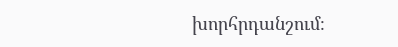խորհրդանշում։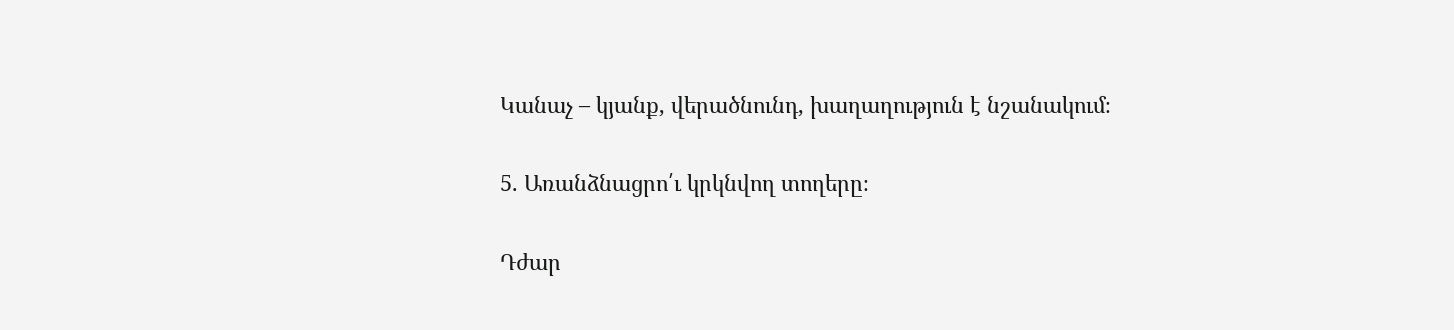Կանաչ – կյանք, վերածնունդ, խաղաղություն է նշանակում։

5. Առանձնացրո՛ւ կրկնվող տողերը։

Դժար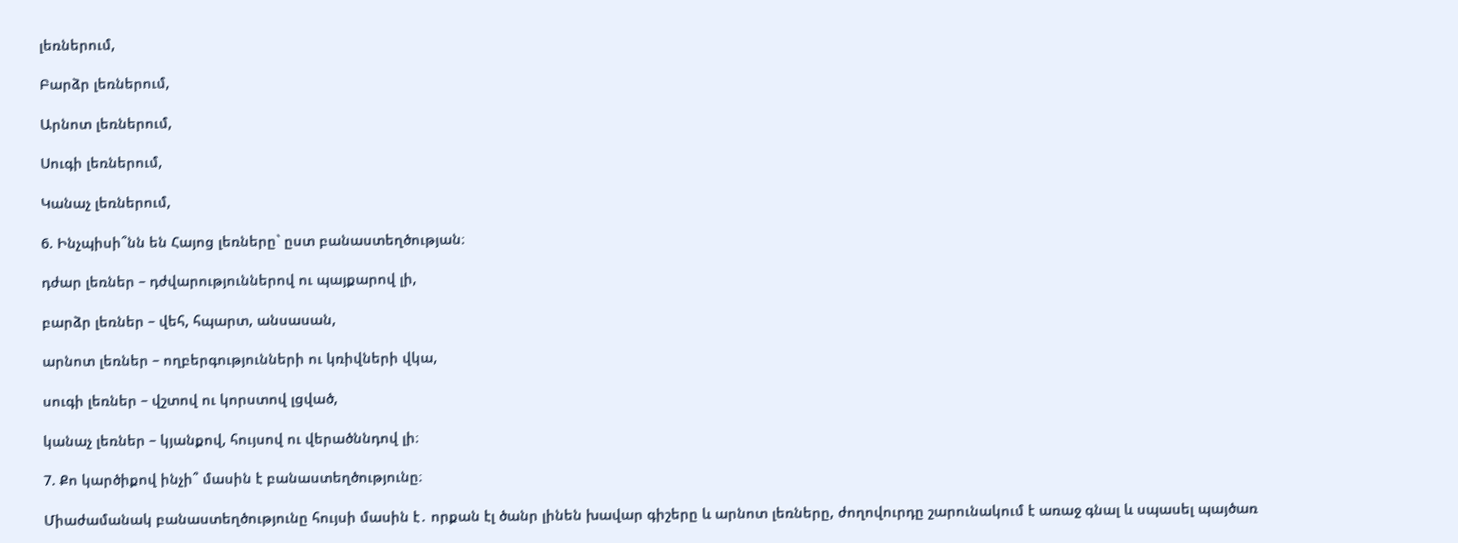լեռներում,

Բարձր լեռներում,

Արնոտ լեռներում,

Սուգի լեռներում,

Կանաչ լեռներում,

6. Ինչպիսի՞նն են Հայոց լեռները` ըստ բանաստեղծության։

դժար լեռներ – դժվարություններով ու պայքարով լի,

բարձր լեռներ – վեհ, հպարտ, անսասան,

արնոտ լեռներ – ողբերգությունների ու կռիվների վկա,

սուգի լեռներ – վշտով ու կորստով լցված,

կանաչ լեռներ – կյանքով, հույսով ու վերածննդով լի։

7. Քո կարծիքով ինչի՞ մասին է բանաստեղծությունը։

Միաժամանակ բանաստեղծությունը հույսի մասին է․ որքան էլ ծանր լինեն խավար գիշերը և արնոտ լեռները, ժողովուրդը շարունակում է առաջ գնալ և սպասել պայծառ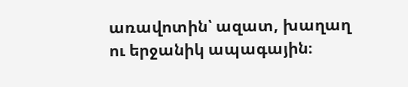առավոտին՝ ազատ, խաղաղ ու երջանիկ ապագային։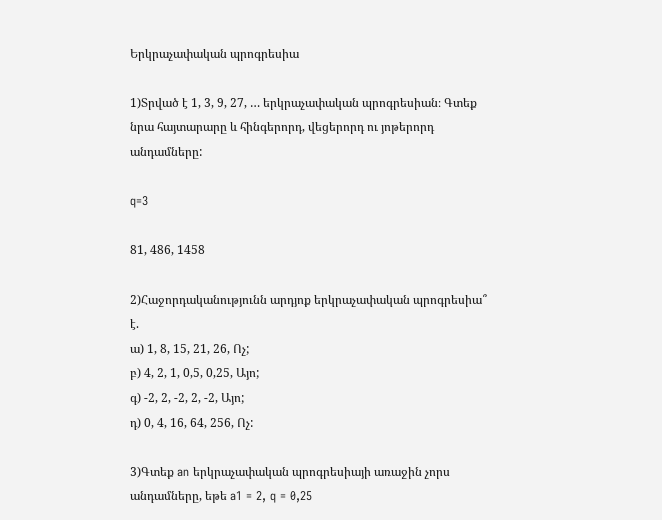Երկրաչափական պրոգրեսիա

1)Տրված է 1, 3, 9, 27, … երկրաչափական պրոգրեսիան։ Գտեք նրա հայտարարը և հինգերորդ, վեցերորդ ու յոթերորդ անդամները:

q=3

81, 486, 1458

2)Հաջորդականությունն արդյոք երկրաչափական պրոգրեսիա՞ է.
ա) 1, 8, 15, 21, 26, Ոչ;
բ) 4, 2, 1, 0,5, 0,25, Այո;
գ) -2, 2, -2, 2, -2, Այո;
դ) 0, 4, 16, 64, 256, Ոչ:

3)Գտեք an երկրաչափական պրոգրեսիայի առաջին չորս անդամները, եթե a1 = 2, q = 0,25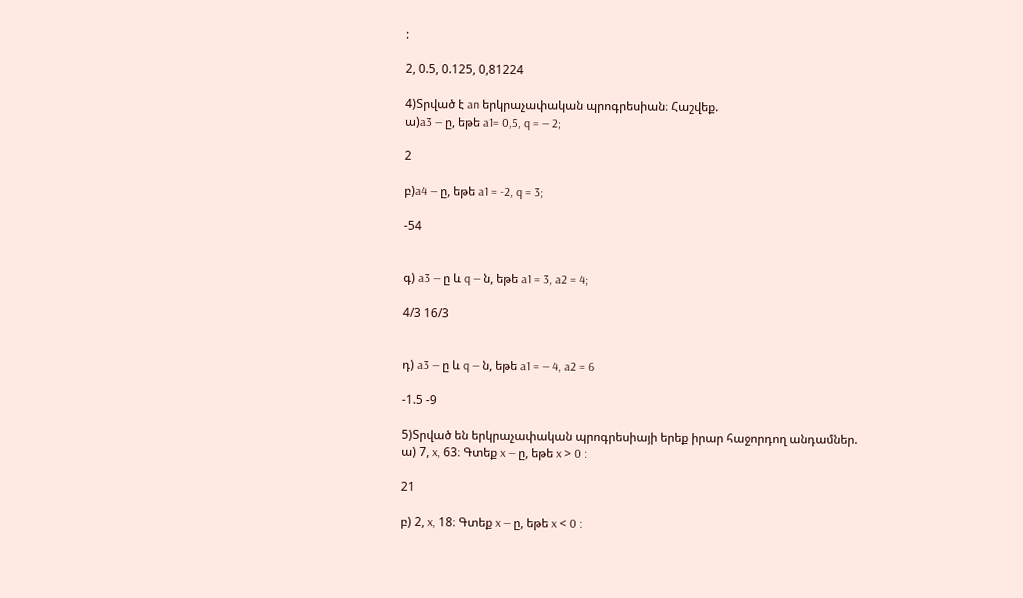:

2, 0.5, 0.125, 0,81224

4)Տրված է an երկրաչափական պրոգրեսիան։ Հաշվեք.
ա)a3 — ը, եթե a1= 0,5, q = — 2;

2

բ)a4 — ը, եթե a1 = -2, q = 3;

-54


գ) a3 — ը և q — ն, եթե a1 = 3, a2 = 4;

4/3 16/3


դ) a3 — ը և q — ն, եթե a1 = — 4, a2 = 6

-1.5 -9

5)Տրված են երկրաչափական պրոգրեսիայի երեք իրար հաջորդող անդամներ.
ա) 7, x, 63։ Գտեք x — ը, եթե x > 0 :

21

բ) 2, x, 18։ Գտեք x — ը, եթե x < 0 :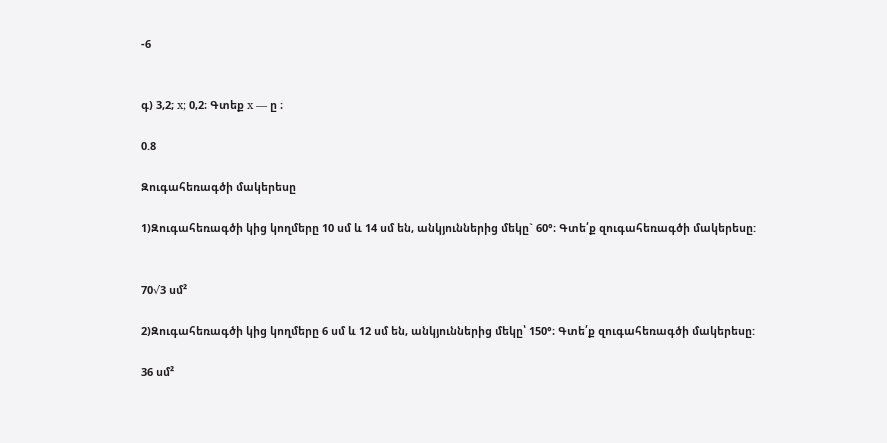-6


գ) 3,2; x; 0,2։ Գտեք x — ը ։

0.8

Զուգահեռագծի մակերեսը

1)Զուգահեռագծի կից կողմերը 10 սմ և 14 սմ են, անկյուններից մեկը` 60°։ Գտե՛ք զուգահեռագծի մակերեսը:


70√3 սմ²

2)Զուգահեռագծի կից կողմերը 6 սմ և 12 սմ են, անկյուններից մեկը՝ 150°։ Գտե՛ք զուգահեռագծի մակերեսը:

36 սմ²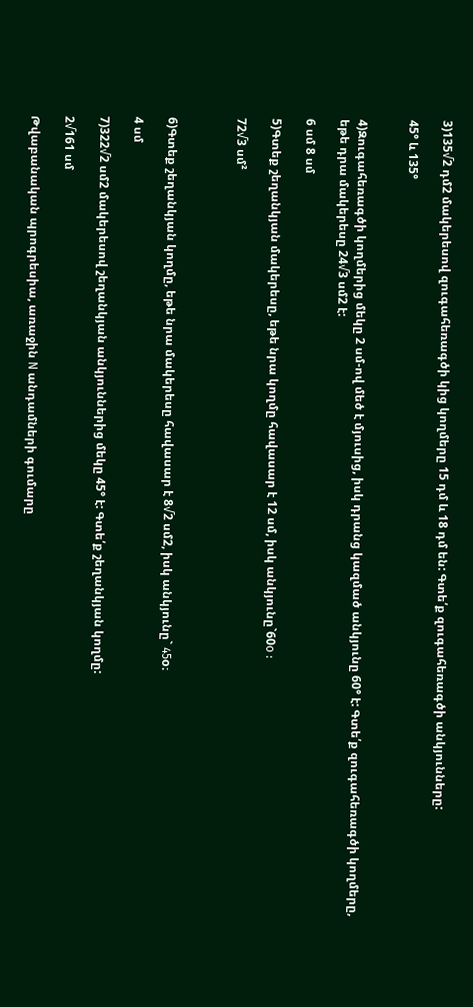3)135√2 դմ2 մակերեսով զուգահեռագծի կից կողմերը 15 դմ և 18 դմ են: Գտե՛ք զուգահեռագծի անկյունները:

45° և 135°


4)Զուգահեռագծի կողմերից մեկը 2 սմ-ով մեծ է մյուսից, իսկ դրանց կազմած անկյունը 60° է: Գտե՛ք զուգահեռագծի կողմերը, եթե դրա մակերեսը 24√3 սմ2 է:

6 սմ 8 սմ

5)Գտեք շեղանկյան մակերեսը, եթե նրա կողմը հավասար է 12 սմ, իսկ անկյունը`60o :

72√3 սմ²



6)Գտեք շեղանկյան կողմը, եթե նրա մակերեսը հավասար է 8√2 սմ2, իսկ անկյունը` 45o։

4 սմ

7)322√2 սմ2 մակերեսով շեղանկյան անկյուններից մեկը 45° է: Գտե՛ք շեղանկյան կողմը:

2√161 սմ

Թվաբանական պրոգրեսիա, առաջին N անդամների գումարը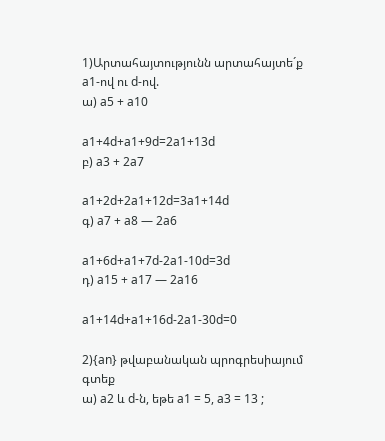1)Արտահայտությունն արտահայտե´ք a1-ով ու d-ով.
ա) a5 + a10

a1+4d+a1+9d=2a1+13d
բ) a3 + 2a7

a1+2d+2a1+12d=3a1+14d
գ) a7 + a8 — 2a6

a1+6d+a1+7d-2a1-10d=3d
դ) a15 + a17 — 2a16

a1+14d+a1+16d-2a1-30d=0

2){an} թվաբանական պրոգրեսիայում գտեք
ա) a2 և d-ն, եթե a1 = 5, a3 = 13 ;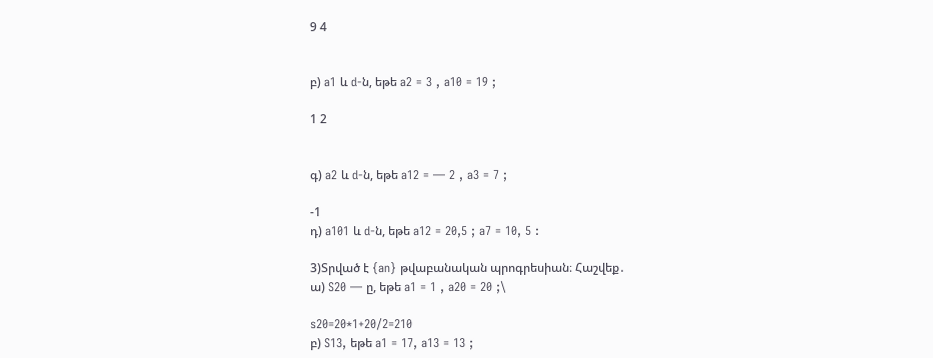9 4


բ) a1 և d-ն, եթե a2 = 3 , a10 = 19 ;

1 2


գ) a2 և d-ն, եթե a12 = — 2 , a3 = 7 ;

-1
դ) a101 և d-ն, եթե a12 = 20,5 ; a7 = 10, 5 :

3)Տրված է {an} թվաբանական պրոգրեսիան։ Հաշվեք․
ա) S20 — ը, եթե a1 = 1 , a20 = 20 ;\

s20=20*1+20/2=210
բ) S13, եթե a1 = 17, a13 = 13 ;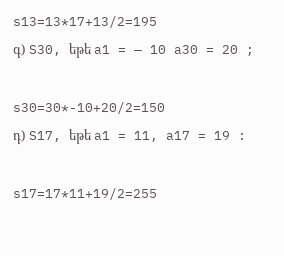s13=13*17+13/2=195
գ) S30, եթե a1 = — 10 a30 = 20 ;

s30=30*-10+20/2=150
դ) S17, եթե a1 = 11, a17 = 19 :

s17=17*11+19/2=255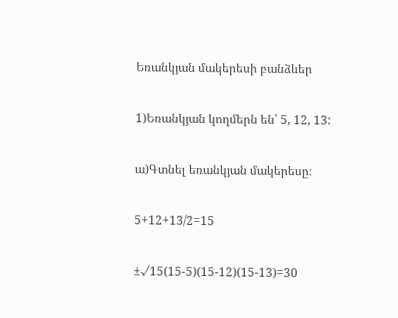Եռանկյան մակերեսի բանձևեր

1)Եռանկյան կողմերն են՝ 5, 12, 13:

ա)Գտնել եռանկյան մակերեսը։

5+12+13/2=15

±√15(15-5)(15-12)(15-13)=30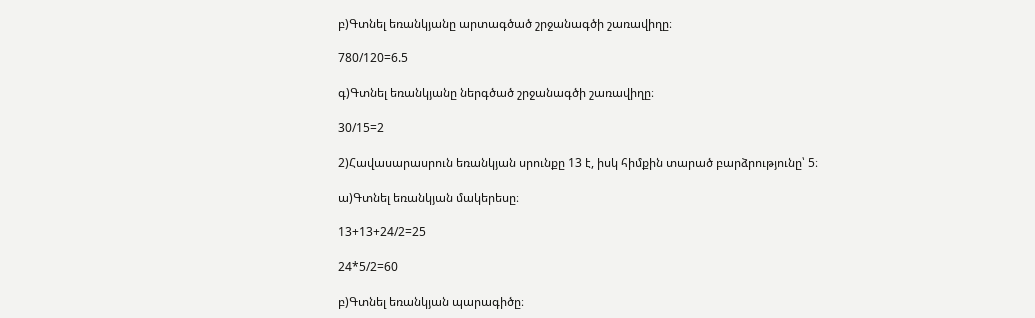բ)Գտնել եռանկյանը արտագծած շրջանագծի շառավիղը։

780/120=6.5

գ)Գտնել եռանկյանը ներգծած շրջանագծի շառավիղը։

30/15=2

2)Հավասարասրուն եռանկյան սրունքը 13 է, իսկ հիմքին տարած բարձրությունը՝ 5։

ա)Գտնել եռանկյան մակերեսը։

13+13+24/2=25

24*5/2=60

բ)Գտնել եռանկյան պարագիծը։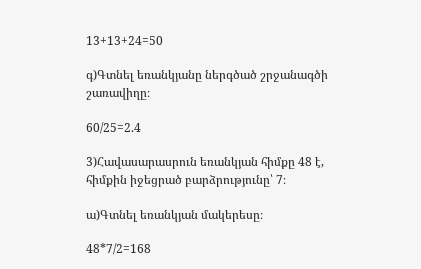13+13+24=50

գ)Գտնել եռանկյանը ներգծած շրջանագծի շառավիղը։

60/25=2.4

3)Հավասարասրուն եռանկյան հիմքը 48 է, հիմքին իջեցրած բարձրությունը՝ 7։

ա)Գտնել եռանկյան մակերեսը։

48*7/2=168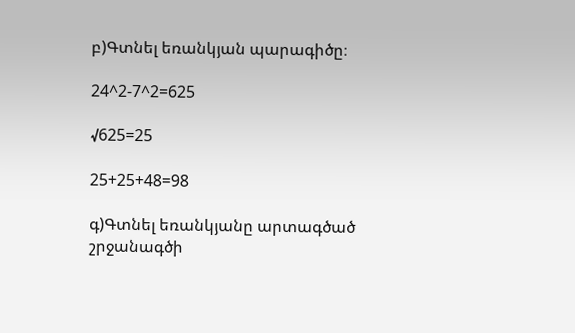բ)Գտնել եռանկյան պարագիծը։

24^2-7^2=625

√625=25

25+25+48=98

գ)Գտնել եռանկյանը արտագծած շրջանագծի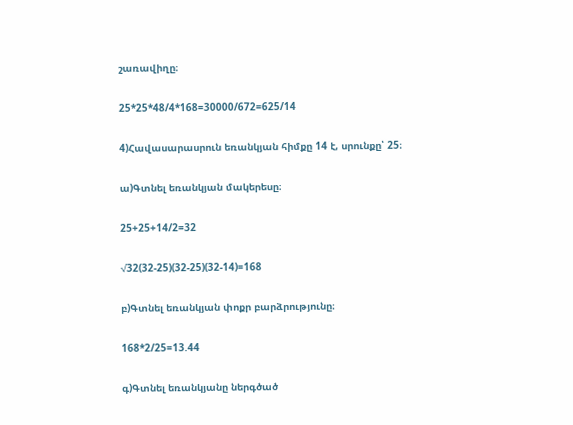շառավիղը։

25*25*48/4*168=30000/672=625/14

4)Հավասարասրուն եռանկյան հիմքը 14 է, սրունքը՝ 25։

ա)Գտնել եռանկյան մակերեսը։

25+25+14/2=32

√32(32-25)(32-25)(32-14)=168

բ)Գտնել եռանկյան փոքր բարձրությունը։

168*2/25=13.44

գ)Գտնել եռանկյանը ներգծած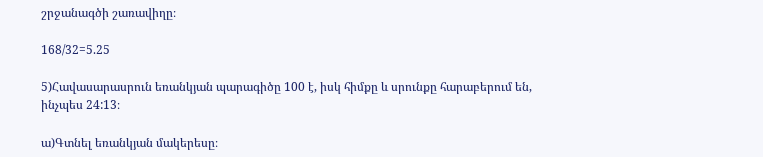շրջանագծի շառավիղը։

168/32=5.25

5)Հավասարասրուն եռանկյան պարագիծը 100 է, իսկ հիմքը և սրունքը հարաբերում են, ինչպես 24:13։

ա)Գտնել եռանկյան մակերեսը։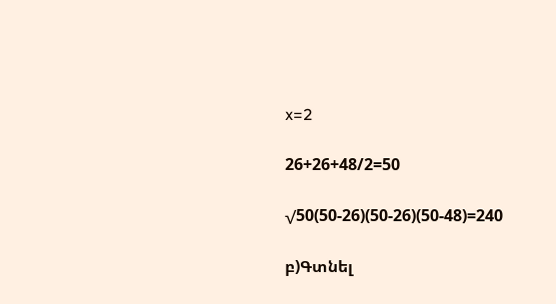x=2

26+26+48/2=50

√50(50-26)(50-26)(50-48)=240

բ)Գտնել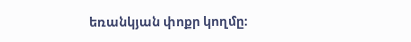եռանկյան փոքր կողմը։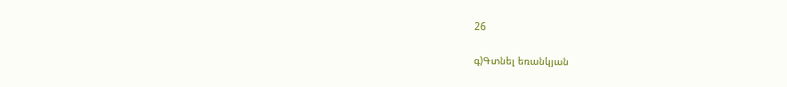26

գ)Գտնել եռանկյան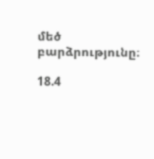մեծ բարձրությունը։

18.4